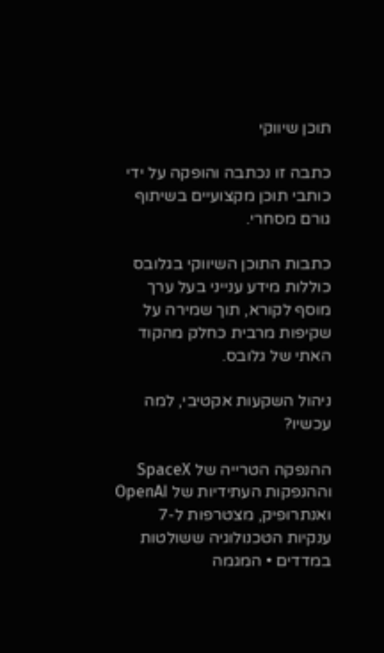תוכן שיווקי

כתבה זו נכתבה והופקה על ידי כותבי תוכן מקצועיים בשיתוף גורם מסחרי.

כתבות התוכן השיווקי בגלובס כוללות מידע ענייני בעל ערך מוסף לקורא, תוך שמירה על שקיפות מרבית כחלק מהקוד האתי של גלובס.

ניהול השקעות אקטיבי, למה עכשיו?

ההנפקה הטרייה של SpaceX וההנפקות העתידיות של OpenAI ואנתרופיק, מצטרפות ל-7 ענקיות הטכנולוגיה ששולטות במדדים • המגמה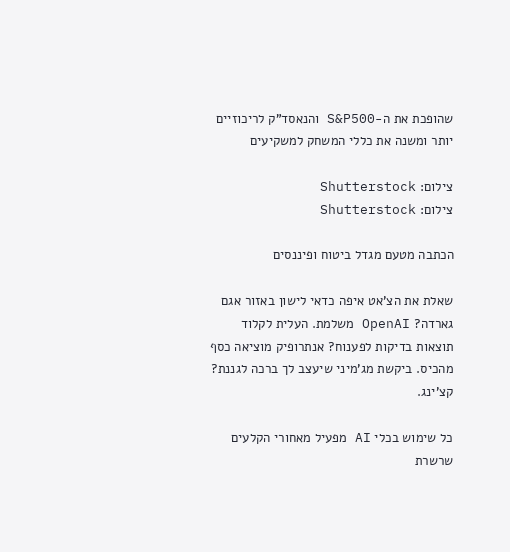שהופכת את ה-S&P500 והנאסד"ק לריכוזיים יותר ומשנה את כללי המשחק למשקיעים

צילום: Shutterstock
צילום: Shutterstock

הכתבה מטעם מגדל ביטוח ופיננסים

שאלת את הצ'אט איפה כדאי לישון באזור אגם גארדה? OpenAI משלמת. העלית לקלוד תוצאות בדיקות לפענוח? אנתרופיק מוציאה כסף מהכיס. ביקשת מג'מיני שיעצב לך ברכה לגננת? קצ'ינג.

כל שימוש בכלי AI מפעיל מאחורי הקלעים שרשרת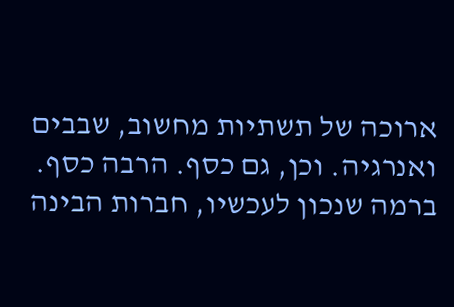ארוכה של תשתיות מחשוב, שבבים ואנרגיה. וכן, גם כסף. הרבה כסף. ברמה שנכון לעכשיו, חברות הבינה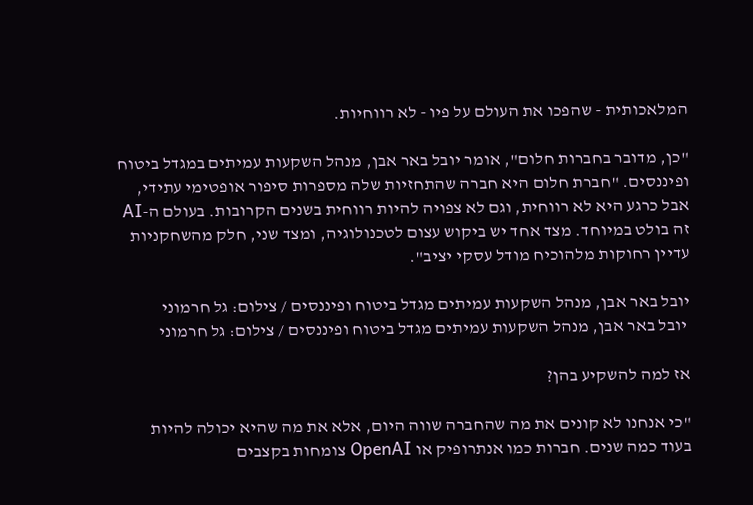המלאכותית - שהפכו את העולם על פיו - לא רווחיות.

"כן, מדובר בחברות חלום", אומר יובל באר אבן, מנהל השקעות עמיתים במגדל ביטוח ופיננסים. "חברת חלום היא חברה שהתחזיות שלה מספרות סיפור אופטימי עתידי, אבל כרגע היא לא רווחית, וגם לא צפויה להיות רווחית בשנים הקרובות. בעולם ה-AI זה בולט במיוחד. מצד אחד יש ביקוש עצום לטכנולוגיה, ומצד שני, חלק מהשחקניות עדיין רחוקות מלהוכיח מודל עסקי יציב".

יובל באר אבן, מנהל השקעות עמיתים מגדל ביטוח ופיננסים / צילום: גל חרמוני
 יובל באר אבן, מנהל השקעות עמיתים מגדל ביטוח ופיננסים / צילום: גל חרמוני

אז למה להשקיע בהן?

"כי אנחנו לא קונים את מה שהחברה שווה היום, אלא את מה שהיא יכולה להיות בעוד כמה שנים. חברות כמו אנתרופיק או OpenAI צומחות בקצבים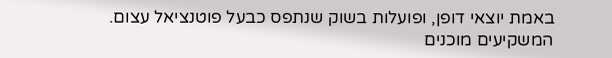באמת יוצאי דופן, ופועלות בשוק שנתפס כבעל פוטנציאל עצום. המשקיעים מוכנים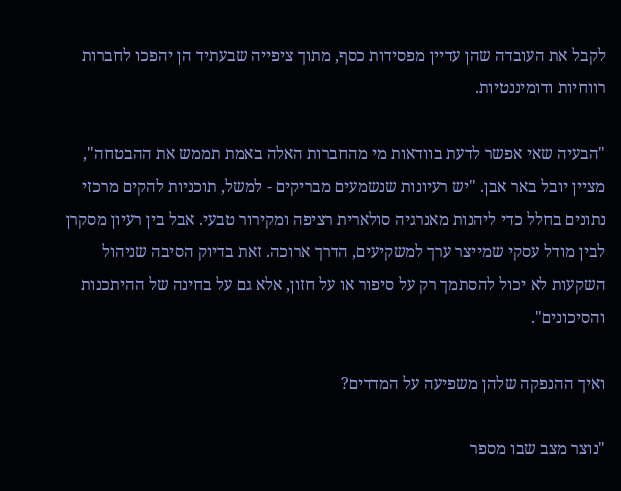לקבל את העובדה שהן עדיין מפסידות כסף, מתוך ציפייה שבעתיד הן יהפכו לחברות רווחיות ודומיננטיות.

"הבעיה שאי אפשר לדעת בוודאות מי מהחברות האלה באמת תממש את ההבטחה", מציין יובל באר אבן. "יש רעיונות שנשמעים מבריקים - למשל, תוכניות להקים מרכזי נתונים בחלל כדי ליהנות מאנרגיה סולארית רציפה ומקירור טבעי. אבל בין רעיון מסקרן לבין מודל עסקי שמייצר ערך למשקיעים, הדרך ארוכה. זאת בדיוק הסיבה שניהול השקעות לא יכול להסתמך רק על סיפור או על חזון, אלא גם על בחינה של ההיתכנות והסיכונים".

ואיך ההנפקה שלהן משפיעה על המדדים?

"נוצר מצב שבו מספר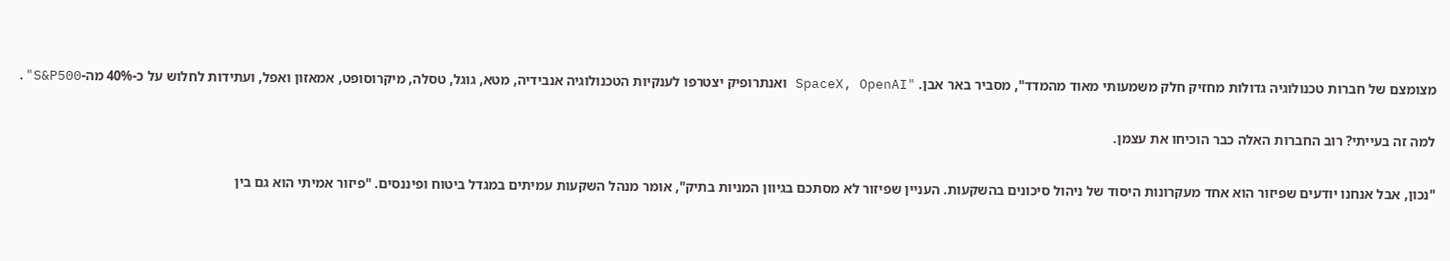מצומצם של חברות טכנולוגיה גדולות מחזיק חלק משמעותי מאוד מהמדד", מסביר באר אבן. "SpaceX, OpenAI ואנתרופיק יצטרפו לענקיות הטכנולוגיה אנבידיה, מטא, גוגל, טסלה, מיקרוסופט, אמאזון ואפל, ועתידות לחלוש על כ-40% מה-S&P500".

למה זה בעייתי? רוב החברות האלה כבר הוכיחו את עצמן.

"נכון, אבל אנחנו יודעים שפיזור הוא אחד מעקרונות היסוד של ניהול סיכונים בהשקעות. העניין שפיזור לא מסתכם בגיוון המניות בתיק", אומר מנהל השקעות עמיתים במגדל ביטוח ופיננסים. "פיזור אמיתי הוא גם בין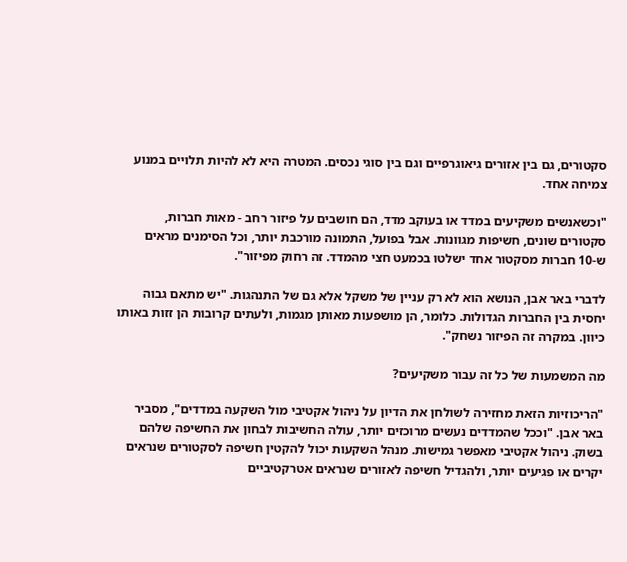סקטורים, גם בין אזורים גיאוגרפיים וגם בין סוגי נכסים. המטרה היא לא להיות תלויים במנוע צמיחה אחד.

"וכשאנשים משקיעים במדד או בעוקב מדד, הם חושבים על פיזור רחב - מאות חברות, סקטורים שונים, חשיפות מגוונות. אבל בפועל, התמונה מורכבת יותר, וכל הסימנים מראים ש-10 חברות מסקטור אחד ישלטו בכמעט חצי מהמדד. זה רחוק מפיזור".

לדברי באר אבן, הנושא הוא לא רק עניין של משקל אלא גם של התנהגות. "יש מתאם גבוה יחסית בין החברות הגדולות. כלומר, הן מושפעות מאותן מגמות, ולעתים קרובות הן זזות באותו כיוון. במקרה זה הפיזור נשחק".

מה המשמעות של כל זה עבור משקיעים?

"הריכוזיות הזאת מחזירה לשולחן את הדיון על ניהול אקטיבי מול השקעה במדדים", מסביר באר אבן. "וככל שהמדדים נעשים מרוכזים יותר, עולה החשיבות לבחון את החשיפה שלהם בשוק. ניהול אקטיבי מאפשר גמישות. מנהל השקעות יכול להקטין חשיפה לסקטורים שנראים יקרים או פגיעים יותר, ולהגדיל חשיפה לאזורים שנראים אטרקטיביים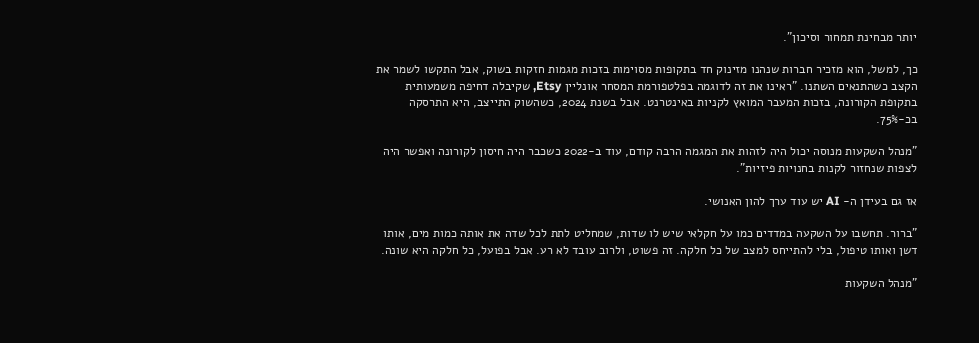יותר מבחינת תמחור וסיכון".

כך, למשל, הוא מזכיר חברות שנהנו מזינוק חד בתקופות מסוימות בזכות מגמות חזקות בשוק, אבל התקשו לשמר את הקצב כשהתנאים השתנו. "ראינו את זה לדוגמה בפלטפורמת המסחר אונליין Etsy, שקיבלה דחיפה משמעותית בתקופת הקורונה, בזכות המעבר המואץ לקניות באינטרנט. אבל בשנת 2024, כשהשוק התייצב, היא התרסקה בכ-75%.

"מנהל השקעות מנוסה יכול היה לזהות את המגמה הרבה קודם, עוד ב-2022 כשכבר היה חיסון לקורונה ואפשר היה לצפות שנחזור לקנות בחנויות פיזיות".

אז גם בעידן ה- AI יש עוד ערך להון האנושי.

"ברור. תחשבו על השקעה במדדים כמו על חקלאי שיש לו שדות, שמחליט לתת לכל שדה את אותה כמות מים, אותו דשן ואותו טיפול, בלי להתייחס למצב של כל חלקה. זה פשוט, ולרוב עובד לא רע. אבל בפועל, כל חלקה היא שונה.

"מנהל השקעות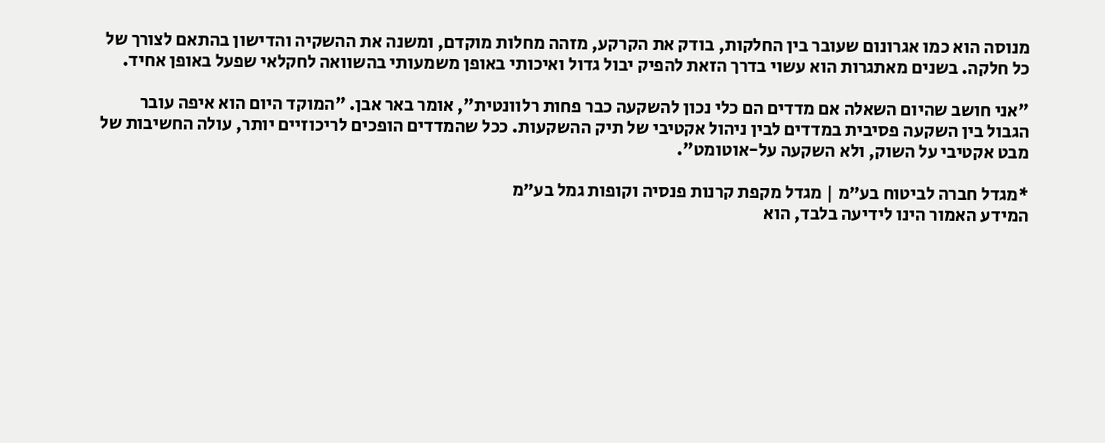מנוסה הוא כמו אגרונום שעובר בין החלקות, בודק את הקרקע, מזהה מחלות מוקדם, ומשנה את ההשקיה והדישון בהתאם לצורך של כל חלקה. בשנים מאתגרות הוא עשוי בדרך הזאת להפיק יבול גדול ואיכותי באופן משמעותי בהשוואה לחקלאי שפעל באופן אחיד.

"אני חושב שהיום השאלה אם מדדים הם כלי נכון להשקעה כבר פחות רלוונטית", אומר באר אבן. "המוקד היום הוא איפה עובר הגבול בין השקעה פסיבית במדדים לבין ניהול אקטיבי של תיק ההשקעות. ככל שהמדדים הופכים לריכוזיים יותר, עולה החשיבות של מבט אקטיבי על השוק, ולא השקעה על-אוטומט".

*מגדל חברה לביטוח בע״מ | מגדל מקפת קרנות פנסיה וקופות גמל בע״מ
המידע האמור הינו לידיעה בלבד, הוא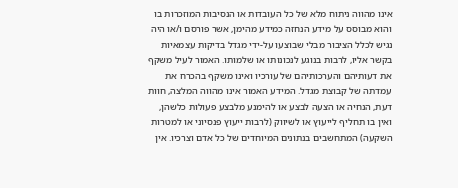אינו מהווה ניתוח מלא של כל העובדות או הנסיבות המוזכרות בו והוא מבוסס על מידע הנחזה כמידע מהימן, אשר פורסם ו/או היה נגיש לכלל הציבור מבלי שבוצעו על-ידי מגדל בדיקות עצמאיות בקשר אליו, לרבות בנוגע לנכונותו או שלמותו. האמור לעיל משקף את דעותיהם והערכותיהם של עורכיו ואינו משקף בהכרח את עמדתה של קבוצת מגדל. המידע האמור אינו מהווה המלצה, חוות דעת, הנחיה או הצעה לבצע או להימנע מלבצע פעולות כלשהן, ואין בו תחליף לייעוץ או לשיווק (לרבות ייעוץ פנסיוני או למטרות השקעה) המתחשבים בנתונים המיוחדים של כל אדם וצרכיו. אין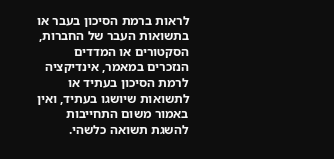לראות ברמת הסיכון בעבר או בתשואות העבר של החברות, הסקטורים או המדדים הנזכרים במאמר, אינדיקציה לרמת הסיכון בעתיד או לתשואות שיושגו בעתיד, ואין באמור משום התחייבות להשגת תשואה כלשהי.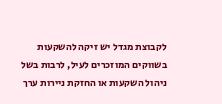לקבוצת מגדל יש זיקה להשקעות בשווקים המוזכרים לעיל, לרבות בשל ניהול השקעות או החזקת ניירות ערך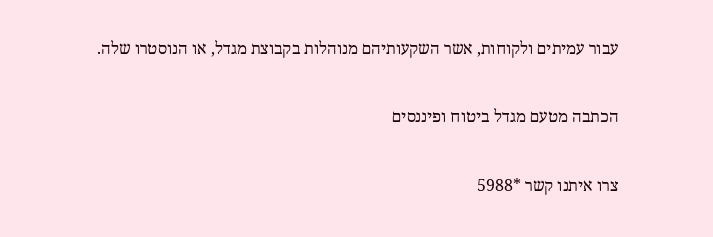עבור עמיתים ולקוחות, אשר השקעותיהם מנוהלות בקבוצת מגדל, או הנוסטרו שלה.

הכתבה מטעם מגדל ביטוח ופיננסים

צרו איתנו קשר *5988